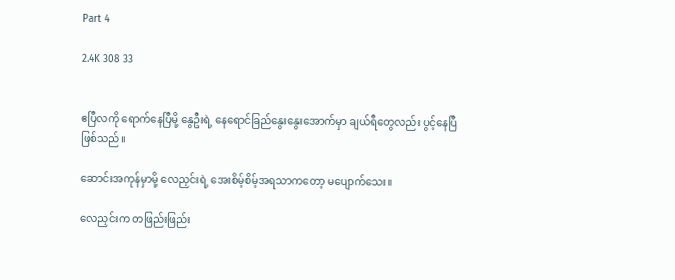Part 4

2.4K 308 33


ဧပြီလကို ရောက်နေပြီမို့ နွေဦးရဲ့ နေရောင်ခြည်နွေးနွေးအောက်မှာ ချယ်ရီတွေလည်း ပွင့်နေပြီဖြစ်သည်။

ဆောင်းအကုန်မှာမို့ လေညှင်းရဲ့ အေးစိမ့်စိမ့်အရသာကတော့ မပျောက်သေး။

လေညှင်းက တဖြည်းဖြည်း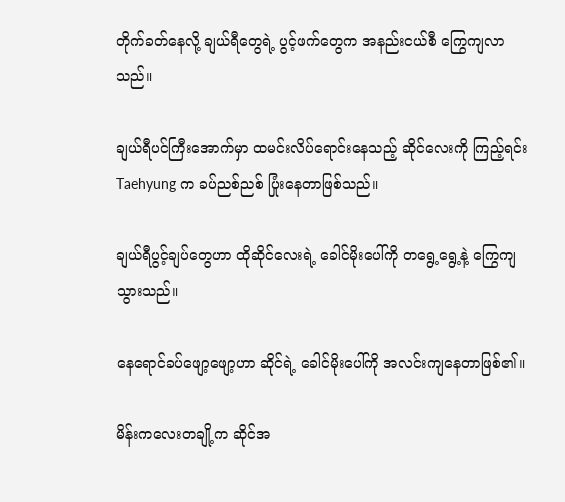တိုက်ခတ်နေလို့ ချယ်ရီတွေရဲ့ ပွင့်ဖက်တွေက အနည်းငယ်စီ ကြွေကျလာသည်။

ချယ်ရီပင်ကြီးအောက်မှာ ထမင်းလိပ်ရောင်းနေသည့် ဆိုင်လေးကို ကြည့်ရင်း Taehyung က ခပ်ညစ်ညစ် ပြုံးနေတာဖြစ်သည်။

ချယ်ရီပွင့်ချပ်တွေဟာ ထိုဆိုင်လေးရဲ့ ခေါင်မိုးပေါ်ကို တရွေ့ရွေ့နဲ့ ကြွေကျသွားသည်။

နေရောင်ခပ်ဖျော့ဖျော့ဟာ ဆိုင်ရဲ့ ခေါင်မိုးပေါ်ကို အလင်းကျနေတာဖြစ်၏။

မိန်းကလေးတချို့က ဆိုင်အ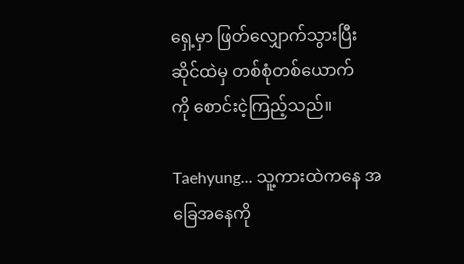ရှေ့မှာ ဖြတ်လျှောက်သွားပြီး ဆိုင်ထဲမှ တစ်စုံတစ်ယောက်ကို ‌စောင်းငဲ့ကြည့်သည်။

Taehyung... သူ့ကားထဲကနေ အခြေအနေကို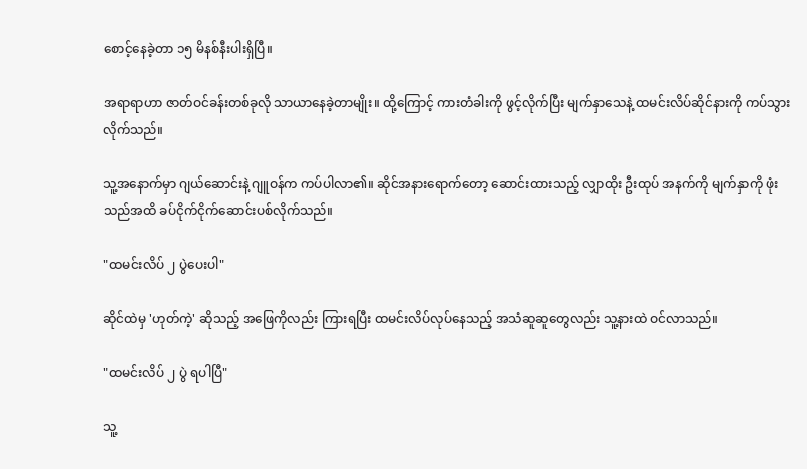စောင့်နေခဲ့တာ ၁၅ မိနစ်နီးပါးရှိပြီ။

အရာရာဟာ ဇာတ်ဝင်ခန်းတစ်ခုလို သာယာနေခဲ့တာမျိုး။ ထို့ကြောင့် ကားတံခါးကို ဖွင့်လိုက်ပြီး မျက်နှာသေနဲ့ ထမင်းလိပ်ဆိုင်နားကို ကပ်သွားလိုက်သည်။

သူ့အနောက်မှာ ဂျယ်ဆောင်းနဲ့ ဂျူဝန်က ကပ်ပါလာ၏။ ဆိုင်အနားရောက်တော့ ဆောင်းထားသည့် လျှာထိုး ဦးထုပ် အနက်ကို မျက်နှာကို ဖုံးသည်အထိ ခပ်ငိုက်ငိုက်ဆောင်းပစ်လိုက်သည်။

"ထမင်းလိပ် ၂ ပွဲပေးပါ"

ဆိုင်ထဲမှ 'ဟုတ်ကဲ့' ဆိုသည့် အဖြေကိုလည်း ကြားရပြီး ထမင်းလိပ်လုပ်နေသည့် အသံဆူဆူတွေလည်း သူ့နားထဲ ဝင်လာသည်။

"ထမင်းလိပ် ၂ ပွဲ ရပါပြီ"

သူ့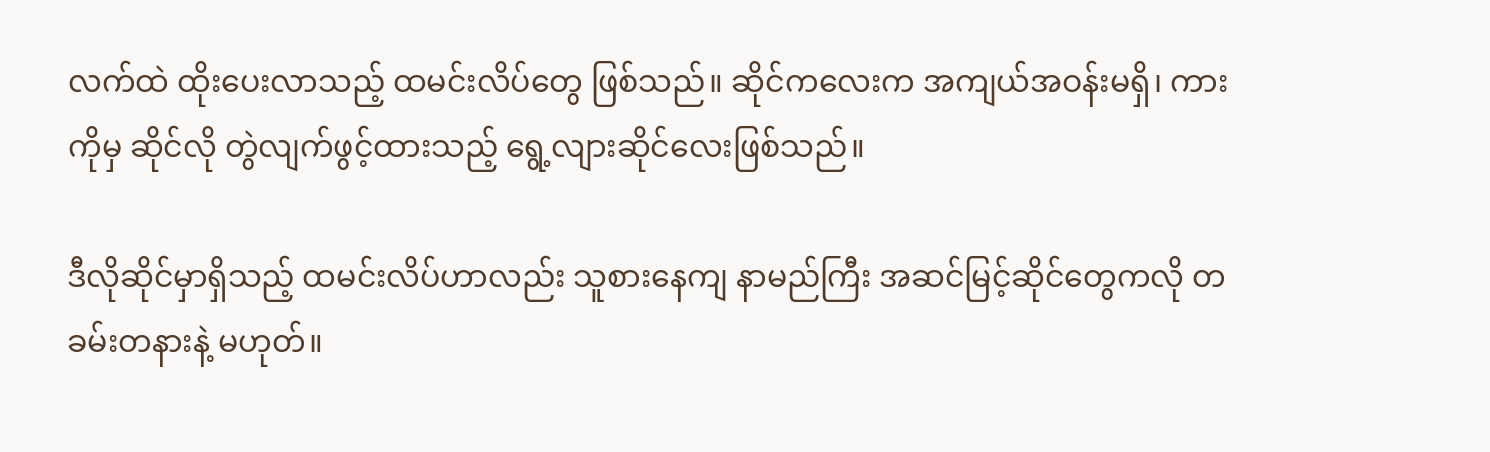လက်ထဲ ထိုးပေးလာသည့် ထမင်းလိပ်တွေ ဖြစ်သည်။ ဆိုင်ကလေးက အကျယ်အဝန်းမရှိ၊ ကားကိုမှ ဆိုင်လို တွဲလျက်ဖွင့်ထားသည့် ရွေ့လျားဆိုင်လေးဖြစ်သည်။

ဒီလိုဆိုင်မှာရှိသည့် ထမင်းလိပ်ဟာလည်း သူစားနေကျ နာမည်ကြီး အဆင်မြင့်ဆိုင်တွေကလို တခမ်းတနားနဲ့ မဟုတ်။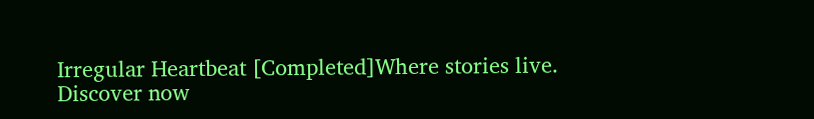Irregular Heartbeat [Completed]Where stories live. Discover now